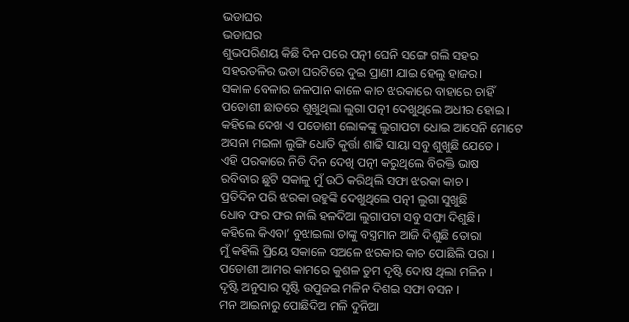ଭଡାଘର
ଭଡାଘର
ଶୁଭପରିଣୟ କିଛି ଦିନ ପରେ ପତ୍ନୀ ଘେନି ସଙ୍ଗେ ଗଲି ସହର
ସହରତଳିର ଭଡା ଘରଟିରେ ଦୁଇ ପ୍ରାଣୀ ଯାଇ ହେଲୁ ହାଜର।
ସକାଳ ବେଳାର ଜଳପାନ କାଳେ କାଚ ଝରକାରେ ବାହାରେ ଚାହିଁ
ପଡୋଶୀ ଛାତରେ ଶୁଖୁଥିଲା ଲୁଗା ପତ୍ନୀ ଦେଖୁଥିଲେ ଅଧୀର ହୋଇ ।
କହିଲେ ଦେଖ ଏ ପଡୋଶୀ ଲୋକଙ୍କୁ ଲୁଗାପଟା ଧୋଇ ଆସେନି ମୋଟେ
ଅସନା ମଇଳା ଲୁଙ୍ଗି ଧୋତି କୁର୍ତ୍ତା ଶାଢି ସାୟା ସବୁ ଶୁଖୁଛି ଯେତେ ।
ଏହି ପରକାରେ ନିତି ଦିନ ଦେଖି ପତ୍ନୀ କରୁଥିଲେ ବିରକ୍ତି ଭାଷ
ରବିବାର ଛୁଟି ସକାଳୁ ମୁଁ ଉଠି କରିଥିଲି ସଫା ଝରକା କାଚ ।
ପ୍ରତିଦିନ ପରି ଝରକା ଉହୁଙ୍କି ଦେଖୁଥିଲେ ପତ୍ନୀ ଲୁଗା ସୁଖୁଛି
ଧୋବ ଫର ଫର ନାଲି ହଳଦିଆ ଲୁଗାପଟା ସବୁ ସଫା ଦିଶୁଛି।
କହିଲେ କିଏବା’ ବୁଝାଇଲା ତାଙ୍କୁ ବସ୍ତ୍ରମାନ ଆଜି ଦିଶୁଛି ତୋରା
ମୁଁ କହିଲି ପ୍ରିୟେ ସକାଳେ ସଅଳେ ଝରକାର କାଚ ପୋଛିଲି ପରା ।
ପଡୋଶୀ ଆମର କାମରେ କୁଶଳ ତୁମ ଦୃଷ୍ଟି ଦୋଷ ଥିଲା ମଳିନ ।
ଦୃଷ୍ଟି ଅନୁସାର ସୃଷ୍ଟି ଉପୁଜଇ ମଳିନ ଦିଶଇ ସଫା ବସନ ।
ମନ ଆଇନାରୁ ପୋଛିଦିଅ ମଳି ଦୁନିଆ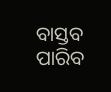ବାସ୍ତବ ପାରିବ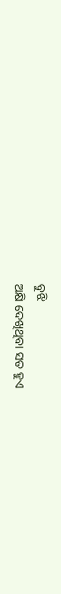ବୁଝି
ଅକ୍ଷି ଦେଖିଥିବା ସତ ହୁଏ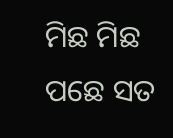ମିଛ ମିଛ ପଛେ ସତ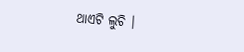ଥାଏଟି ଲୁଚି ।